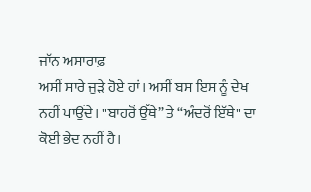ਜਾੱਨ ਅਸਾਰਾਫ਼
ਅਸੀਂ ਸਾਰੇ ਜੁੜੇ ਹੋਏ ਹਾਂ। ਅਸੀਂ ਬਸ ਇਸ ਨੂੰ ਦੇਖ ਨਹੀਂ ਪਾਉਂਦੇ। "ਬਾਹਰੋਂ ਉੱਥੇ” ਤੇ “ਅੰਦਰੋਂ ਇੱਥੇ" ਦਾ ਕੋਈ ਭੇਦ ਨਹੀਂ ਹੈ।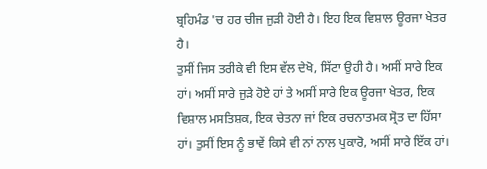ਬ੍ਰਹਿਮੰਡ 'ਚ ਹਰ ਚੀਜ ਜੁੜੀ ਹੋਈ ਹੈ। ਇਹ ਇਕ ਵਿਸ਼ਾਲ ਊਰਜਾ ਖੇਤਰ ਹੈ।
ਤੁਸੀਂ ਜਿਸ ਤਰੀਕੇ ਵੀ ਇਸ ਵੱਲ ਦੇਖੋ, ਸਿੱਟਾ ਉਹੀ ਹੈ। ਅਸੀਂ ਸਾਰੇ ਇਕ ਹਾਂ। ਅਸੀਂ ਸਾਰੇ ਜੁੜੇ ਹੋਏ ਹਾਂ ਤੇ ਅਸੀਂ ਸਾਰੇ ਇਕ ਊਰਜਾ ਖੇਤਰ, ਇਕ ਵਿਸ਼ਾਲ ਮਸਤਿਸ਼ਕ, ਇਕ ਚੇਤਨਾ ਜਾਂ ਇਕ ਰਚਨਾਤਮਕ ਸ੍ਰੋਤ ਦਾ ਹਿੱਸਾ ਹਾਂ। ਤੁਸੀਂ ਇਸ ਨੂੰ ਭਾਵੇਂ ਕਿਸੇ ਵੀ ਨਾਂ ਨਾਲ ਪੁਕਾਰੋ, ਅਸੀਂ ਸਾਰੇ ਇੱਕ ਹਾਂ।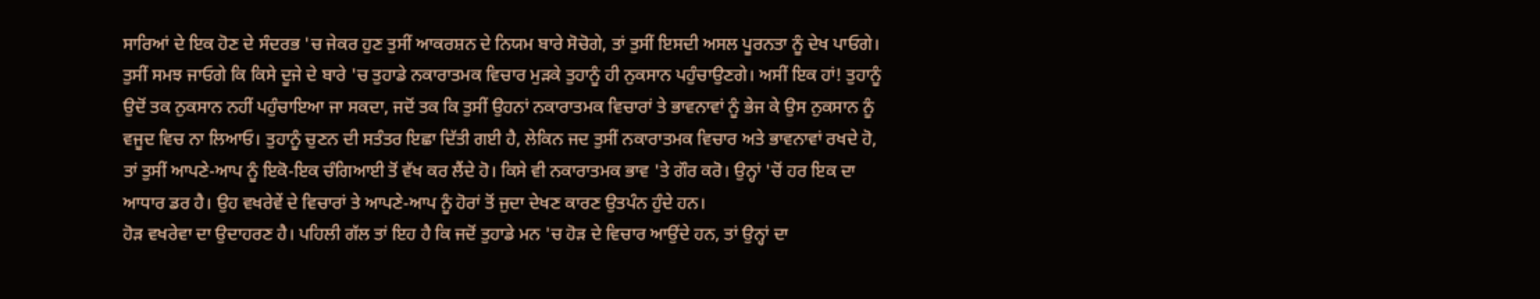ਸਾਰਿਆਂ ਦੇ ਇਕ ਹੋਣ ਦੇ ਸੰਦਰਭ 'ਚ ਜੇਕਰ ਹੁਣ ਤੁਸੀਂ ਆਕਰਸ਼ਨ ਦੇ ਨਿਯਮ ਬਾਰੇ ਸੋਚੋਗੇ, ਤਾਂ ਤੁਸੀਂ ਇਸਦੀ ਅਸਲ ਪੂਰਨਤਾ ਨੂੰ ਦੇਖ ਪਾਓਗੇ।
ਤੁਸੀਂ ਸਮਝ ਜਾਓਗੇ ਕਿ ਕਿਸੇ ਦੂਜੇ ਦੇ ਬਾਰੇ 'ਚ ਤੁਹਾਡੇ ਨਕਾਰਾਤਮਕ ਵਿਚਾਰ ਮੁੜਕੇ ਤੁਹਾਨੂੰ ਹੀ ਨੁਕਸਾਨ ਪਹੁੰਚਾਉਣਗੇ। ਅਸੀਂ ਇਕ ਹਾਂ! ਤੁਹਾਨੂੰ ਉਦੋਂ ਤਕ ਨੁਕਸਾਨ ਨਹੀਂ ਪਹੁੰਚਾਇਆ ਜਾ ਸਕਦਾ, ਜਦੋਂ ਤਕ ਕਿ ਤੁਸੀਂ ਉਹਨਾਂ ਨਕਾਰਾਤਮਕ ਵਿਚਾਰਾਂ ਤੇ ਭਾਵਨਾਵਾਂ ਨੂੰ ਭੇਜ ਕੇ ਉਸ ਨੁਕਸਾਨ ਨੂੰ ਵਜੂਦ ਵਿਚ ਨਾ ਲਿਆਓ। ਤੁਹਾਨੂੰ ਚੁਣਨ ਦੀ ਸਤੰਤਰ ਇਛਾ ਦਿੱਤੀ ਗਈ ਹੈ, ਲੇਕਿਨ ਜਦ ਤੁਸੀਂ ਨਕਾਰਾਤਮਕ ਵਿਚਾਰ ਅਤੇ ਭਾਵਨਾਵਾਂ ਰਖਦੇ ਹੋ, ਤਾਂ ਤੁਸੀਂ ਆਪਣੇ-ਆਪ ਨੂੰ ਇਕੋ-ਇਕ ਚੰਗਿਆਈ ਤੋਂ ਵੱਖ ਕਰ ਲੈਂਦੇ ਹੋ। ਕਿਸੇ ਵੀ ਨਕਾਰਾਤਮਕ ਭਾਵ 'ਤੇ ਗੌਰ ਕਰੋ। ਉਨ੍ਹਾਂ 'ਚੋਂ ਹਰ ਇਕ ਦਾ ਆਧਾਰ ਡਰ ਹੈ। ਉਹ ਵਖਰੇਵੇਂ ਦੇ ਵਿਚਾਰਾਂ ਤੇ ਆਪਣੇ-ਆਪ ਨੂੰ ਹੋਰਾਂ ਤੋਂ ਜੁਦਾ ਦੇਖਣ ਕਾਰਣ ਉਤਪੰਨ ਹੁੰਦੇ ਹਨ।
ਹੋੜ ਵਖਰੇਵਾ ਦਾ ਉਦਾਹਰਣ ਹੈ। ਪਹਿਲੀ ਗੱਲ ਤਾਂ ਇਹ ਹੈ ਕਿ ਜਦੋਂ ਤੁਹਾਡੇ ਮਨ 'ਚ ਹੋੜ ਦੇ ਵਿਚਾਰ ਆਉਂਦੇ ਹਨ, ਤਾਂ ਉਨ੍ਹਾਂ ਦਾ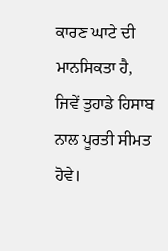ਕਾਰਣ ਘਾਟੇ ਦੀ ਮਾਨਸਿਕਤਾ ਹੈ, ਜਿਵੇਂ ਤੁਹਾਡੇ ਹਿਸਾਬ ਨਾਲ ਪੂਰਤੀ ਸੀਮਤ ਹੋਵੇ।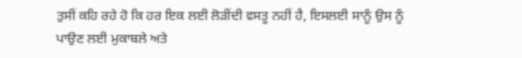ਤੁਸੀਂ ਕਹਿ ਰਹੇ ਹੋ ਕਿ ਹਰ ਇਕ ਲਈ ਲੋੜੀਂਦੀ ਵਸਤੂ ਨਹੀਂ ਹੈ, ਇਸਲਈ ਸਾਨੂੰ ਉਸ ਨੂੰ ਪਾਉਣ ਲਈ ਮੁਕਾਬਲੇ ਅਤੇ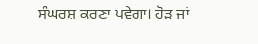ਸੰਘਰਸ਼ ਕਰਣਾ ਪਵੇਗਾ। ਹੋੜ ਜਾਂ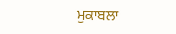ਮੁਕਾਬਲਾ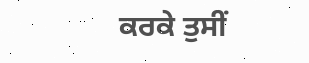ਕਰਕੇ ਤੁਸੀਂ